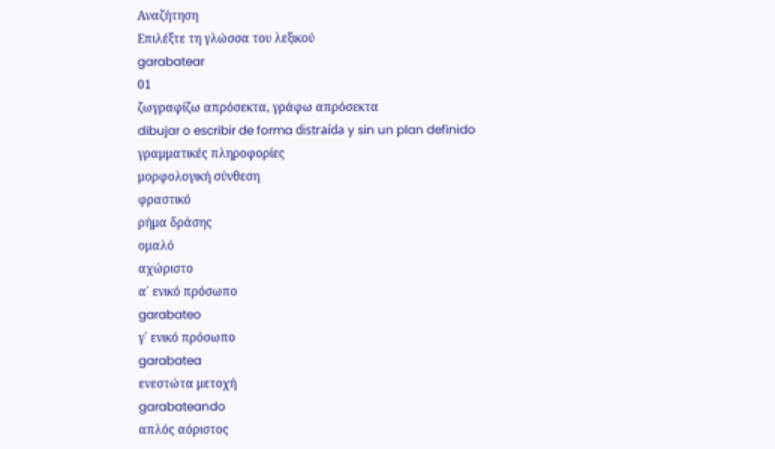Αναζήτηση
Επιλέξτε τη γλώσσα του λεξικού
garabatear
01
ζωγραφίζω απρόσεκτα, γράφω απρόσεκτα
dibujar o escribir de forma distraída y sin un plan definido
γραμματικές πληροφορίες
μορφολογική σύνθεση
φραστικό
ρήμα δράσης
ομαλό
αχώριστο
α΄ ενικό πρόσωπο
garabateo
γ΄ ενικό πρόσωπο
garabatea
ενεστώτα μετοχή
garabateando
απλός αόριστος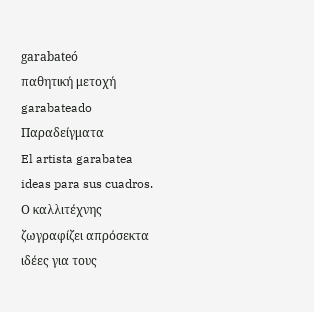garabateó
παθητική μετοχή
garabateado
Παραδείγματα
El artista garabatea ideas para sus cuadros.
Ο καλλιτέχνης ζωγραφίζει απρόσεκτα ιδέες για τους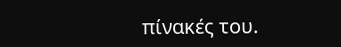πίνακές του.